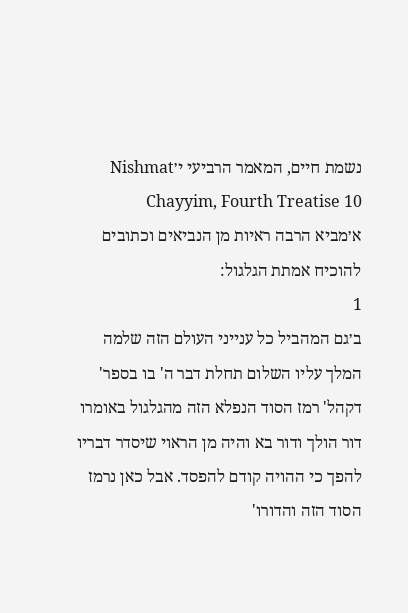נשמת חיים, המאמר הרביעי י׳Nishmat Chayyim, Fourth Treatise 10
א׳מביא הרבה ראיות מן הנביאים וכתובים להוכיח אמתת הגלגול:
1
ב׳גם המהביל כל ענייני העולם הזה שלמה המלך עליו השלום תחלת דבר ה' בו בספר' דקהל' רמז הסוד הנפלא הזה מהגלגול באומרו דור הולך ודור בא והיה מן הראוי שיסדר דבריו להפך כי ההויה קודם להפסד. אבל כאן נרמז הסוד הזה והדורו'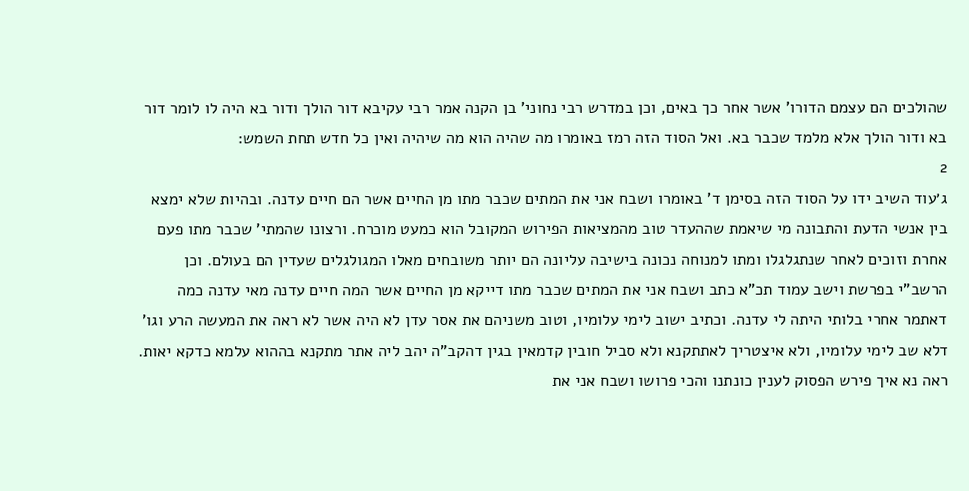שהולכים הם עצמם הדורו' אשר אחר כך באים, וכן במדרש רבי נחוני' בן הקנה אמר רבי עקיבא דור הולך ודור בא היה לו לומר דור בא ודור הולך אלא מלמד שכבר בא. ואל הסוד הזה רמז באומרו מה שהיה הוא מה שיהיה ואין כל חדש תחת השמש:
2
ג׳עוד השיב ידו על הסוד הזה בסימן ד' באומרו ושבח אני את המתים שכבר מתו מן החיים אשר הם חיים עדנה. ובהיות שלא ימצא בין אנשי הדעת והתבונה מי שיאמת שההעדר טוב מהמציאות הפירוש המקובל הוא כמעט מוכרח. ורצונו שהמתי' שכבר מתו פעם אחרת וזוכים לאחר שנתגלגלו ומתו למנוחה נכונה בישיבה עליונה הם יותר משובחים מאלו המגולגלים שעדין הם בעולם. וכן הרשב"י בפרשת וישב עמוד תכ"א כתב ושבח אני את המתים שכבר מתו דייקא מן החיים אשר המה חיים עדנה מאי עדנה כמה דאתמר אחרי בלותי היתה לי עדנה. וכתיב ישוב לימי עלומיו, וטוב משניהם את אסר עדן לא היה אשר לא ראה את המעשה הרע וגו' דלא שב לימי עלומיו, ולא איצטריך לאתתקנא ולא סביל חובין קדמאין בגין דהקב"ה יהב ליה אתר מתקנא בההוא עלמא כדקא יאות. ראה נא איך פירש הפסוק לענין כונתנו והכי פרושו ושבח אני את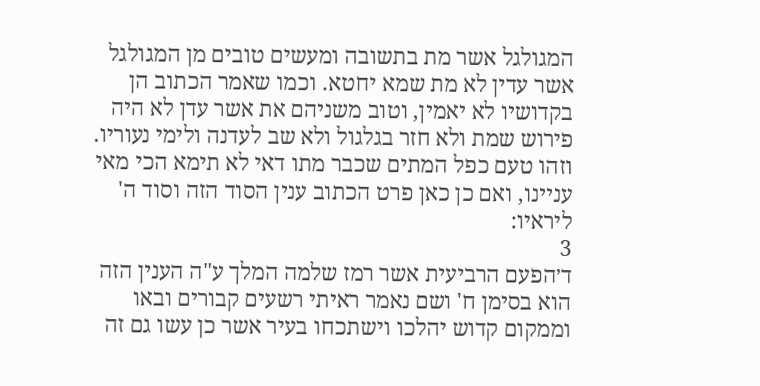המגולגל אשר מת בתשובה ומעשים טובים מן המגולגל אשר עדין לא מת שמא יחטא. וכמו שאמר הכתוב הן בקדושיו לא יאמין, וטוב משניהם את אשר עדן לא היה פירוש שמת ולא חזר בגלגול ולא שב לעדנה ולימי נעוריו. וזהו טעם כפל המתים שכבר מתו דאי לא תימא הכי מאי עניינו, ואם כן כאן פרט הכתוב ענין הסוד הזה וסוד ה' ליראיו:
3
ד׳הפעם הרביעית אשר רמז שלמה המלך ע"ה הענין הזה הוא בסימן ח' ושם נאמר ראיתי רשעים קבורים ובאו וממקום קדוש יהלכו וישתכחו בעיר אשר כן עשו גם זה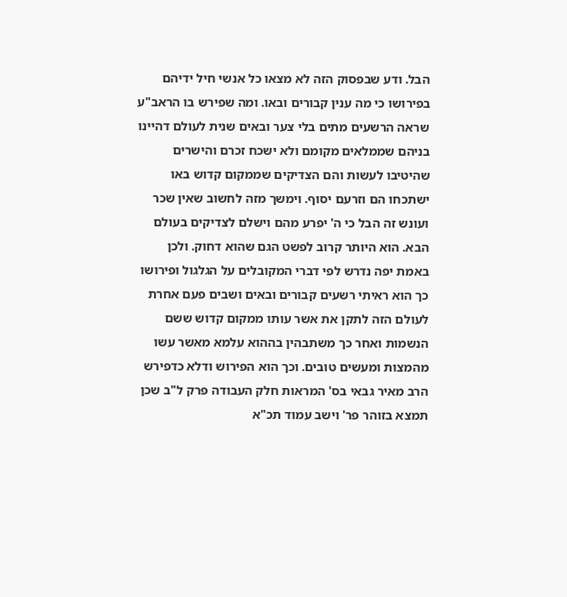הבל. ודע שבפסוק הזה לא מצאו כל אנשי חיל ידיהם בפירושו כי מה ענין קבורים ובאו. ומה שפירש בו הראב"ע שראה הרשעים מתים בלי צער ובאים שנית לעולם דהיינו בניהם שממלאים מקומם ולא ישכח זכרם והישרים שהיטיבו לעשות והם הצדיקים שממקום קדוש באו ישתכחו הם וזרעם יסוף. וימשך מזה לחשוב שאין שכר ועונש זה הבל כי ה' יפרע מהם וישלם לצדיקים בעולם הבא. הוא היותר קרוב לפשט הגם שהוא דחוק. ולכן באמת יפה נדרש לפי דברי המקובלים על הגלגול ופירושו כך הוא ראיתי רשעים קבורים ובאים ושבים פעם אחרת לעולם הזה לתקן את אשר עותו ממקום קדוש ששם הנשמות ואחר כך משתבהין בההוא עלמא מאשר עשו מהמצות ומעשים טובים. וכך הוא הפירוש ודלא כדפירש הרב מאיר גבאי בס' המראות חלק העבודה פרק ל"ב שכן תמצא בזוהר פר' וישב עמוד תכ"א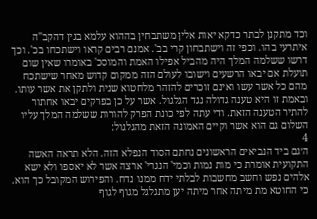וכד מתקנן לבתר כדקא יאות אלין משתבחין בההוא עלמא בגין דהקב"ה איתרעי בהו. וכפי זה וישתבחון קרי בב'. אמנם רבים קראו וישתכחו בכ'. וכך דרשו ששלמה המלך היה מהביל אפילו האמת והמוסכ' באומרו שאין שום תועלת אם יבאו הרשעים וישובו לעולם הזה ממקום קדוש מאחר שישתכח מהם כל אשר עשו ואינם זוכרים להזהר מלחטוא שנית ולתקן את אשר עותו. ובאמת זו היא טענה גדולה נגד הגלגול. אשר על כן בפרקים יבאו אחתור להתיר הטענה הזאת. ודי עתה לפי כונת הפרק להורות ששלמה המלך עליו השלום גם הוא אשר וקיים האמונה הזאת מהגלגול:
4
ה׳גם ביד הנביאים הראשונים נחתם הסוד הנפלא הזה. הלא תראה האשה התקועית אומרת כי מות נמות וכמי' הנגרי' ארצה אשר לא יאספו ולא ישא אלהים נפש וחשב מחשבות לבלתי ידח ממנו נדח. והפירוש המקובל כך הוא. כי החוטא מת מיתה אחר מיתה יען מתגלגל מגוף לגוף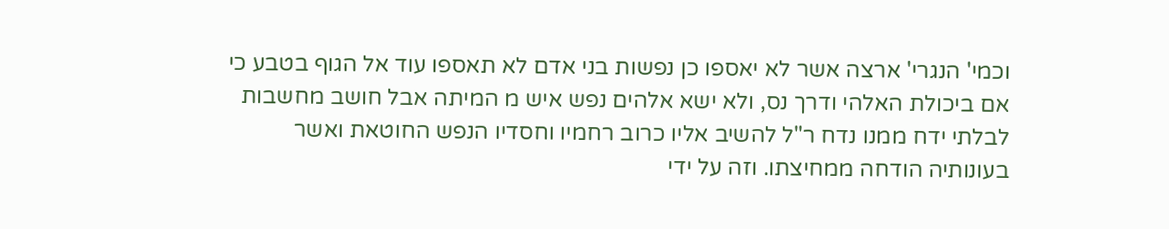וכמי' הנגרי' ארצה אשר לא יאספו כן נפשות בני אדם לא תאספו עוד אל הגוף בטבע כי אם ביכולת האלהי ודרך נס, ולא ישא אלהים נפש איש מ המיתה אבל חושב מחשבות לבלתי ידח ממנו נדח ר"ל להשיב אליו כרוב רחמיו וחסדיו הנפש החוטאת ואשר בעונותיה הודחה ממחיצתו. וזה על ידי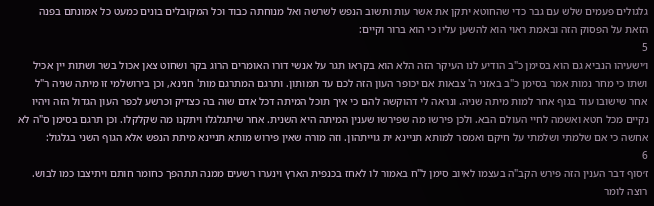גלגולים פעמים שלש עם גבר כדי שהחוטא יתקן את אשר עות ותשוב הנפש לשרשה ואל מנוחתה כבוד וכל המקובלים בונים כמעט כל אמונתם בפנה הזאת על הפסוק הזה ובאמת ראוי הוא להשען עליו כי הוא ברור וקיים:
5
ו׳ישעיהו הנביא גם הוא בסימן כ"ב הודיע לנו העיקר הזה הלא הוא בקראו תגר על אנשי דורו האומרים הרוג בקר ושחוט צאן אכול בשר ושתות יין אכיל ושתו כי מחר נמות אמר בסימן כ"ב באזני ה' צבאות אם יכופר העון הזה לכם עד תמותון. ותרגם המתרגם מות' חנינא, וכן בירושלמי זו מיתה שניה ר"ל אחר שישובו עוד בגוף אחר למות מיתה שניה. ונראה לי דהוקשה להם כי איך תוכל המיתה דכל אדם שוה בה כצדיק וכרשע לכפר העון הגדול הזה ויהיו נקיים מכל חטא ואשמה לחיי העולם הבא. ולכן פירשו מה שפירשו שענין המיתה היא השנית. אחר שיתגלגלו ויתקנו מה שקלקלו. וכן תרגם בסימן ס"ה לא אחשה כי אם שלמתי ושלמתי על חיקם ואמסר למותא תניינא ית גוייתהון. וזה מורה שאין פירוש מותא תניינא מיתת הנפש אלא הגוף השני בגלגול:
6
ז׳סוף דבר הענין הזה פירש הקב"ה בעצמו לאיוב סימן ל"ח באמור לו לאחז בכנפית הארץ וינערו רשעים ממנה תתהפך כחומר חותם ויתיצבו כמו לבוש. רוצה לומר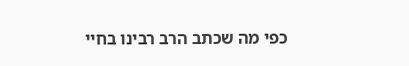כפי מה שכתב הרב רבינו בחיי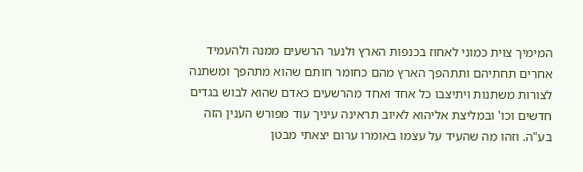המימיך צוית כמוני לאחוז בכנפות הארץ ולנער הרשעים ממנה ולהעמיד אחרים תחתיהם ותתהפך הארץ מהם כחומר חותם שהוא מתהפך ומשתנה לצורות משתנות ויתיצבו כל אחד ואחד מהרשעים כאדם שהוא לבוש בגדים חדשים וכו' ובמליצת אליהוא לאיוב תראינה עיניך עוד מפורש הענין הזה בע"ה. וזהו מה שהעיד על עצמו באומרו ערום יצאתי מבטן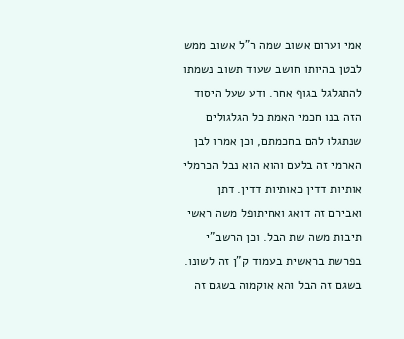אמי וערום אשוב שמה ר"ל אשוב ממש לבטן בהיותו חושב שעוד תשוב נשמתו להתגלגל בגוף אחר. ודע שעל היסוד הזה בנו חכמי האמת כל הגלגולים שנתגלו להם בחכמתם, וכן אמרו לבן הארמי זה בלעם והוא הוא נבל הכרמלי אותיות דדין כאותיות דדין. דתן ואבירם זה דואג ואחיתופל משה ראשי תיבות משה שת הבל. וכן הרשב"י בפרשת בראשית בעמוד ק"ן זה לשונו. בשגם זה הבל והא אוקמוה בשגם זה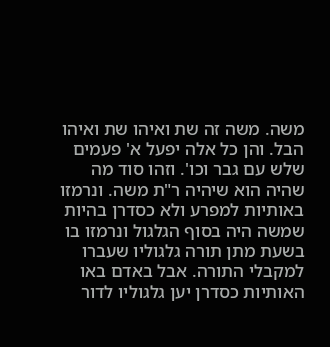משה. משה זה שת ואיהו שת ואיהו הבל. והן כל אלה יפעל א' פעמים שלש עם גבר וכו'. וזהו סוד מה שהיה הוא שיהיה ר"ת משה. ונרמזו באותיות למפרע ולא כסדרן בהיות שמשה היה בסוף הגלגול ונרמזו בו בשעת מתן תורה גלגוליו שעברו למקבלי התורה. אבל באדם באו האותיות כסדרן יען גלגוליו לדור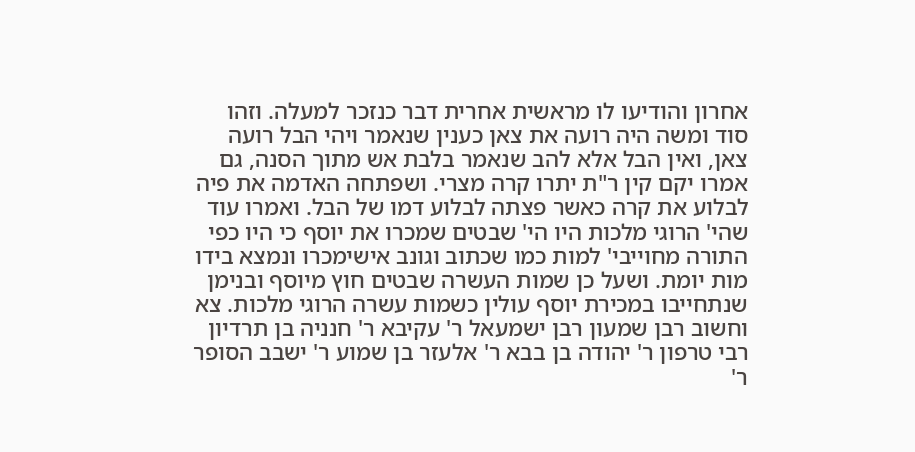אחרון והודיעו לו מראשית אחרית דבר כנזכר למעלה. וזהו סוד ומשה היה רועה את צאן כענין שנאמר ויהי הבל רועה צאן, ואין הבל אלא להב שנאמר בלבת אש מתוך הסנה, גם אמרו יקם קין ר"ת יתרו קרה מצרי. ושפתחה האדמה את פיה לבלוע את קרה כאשר פצתה לבלוע דמו של הבל. ואמרו עוד שהי' הרוגי מלכות היו הי' שבטים שמכרו את יוסף כי היו כפי התורה מחוייבי' למות כמו שכתוב וגונב אישימכרו ונמצא בידו מות יומת. ושעל כן שמות העשרה שבטים חוץ מיוסף ובנימן שנתחייבו במכירת יוסף עולין כשמות עשרה הרוגי מלכות. צא וחשוב רבן שמעון רבן ישמעאל ר' עקיבא ר' חנניה בן תרדיון רבי טרפון ר' יהודה בן בבא ר' אלעזר בן שמוע ר' ישבב הסופר ר'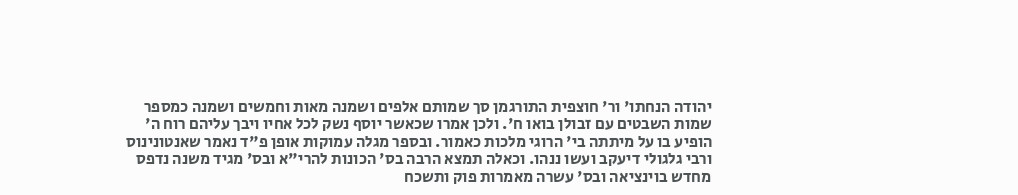יהודה הנחתו' ור' חוצפית התורגמן סך שמותם אלפים ושמנה מאות וחמשים ושמנה כמספר שמות השבטים עם זבולן בואו ח'. ולכן אמרו שכאשר יוסף נשק לכל אחיו ויבך עליהם רוח ה' הופיע בו על מיתתה בי' הרוגי מלכות כאמור. ובספר מגלה עמוקות אופן פ"ד נאמר שאנטונינוס ורבי גלגולי דיעקב ועשו ננהו. וכאלה תמצא הרבה בס' הכונות להרי"א ובס' מגיד משנה נדפס מחדש בוינציאה ובס' עשרה מאמרות פוק ותשכח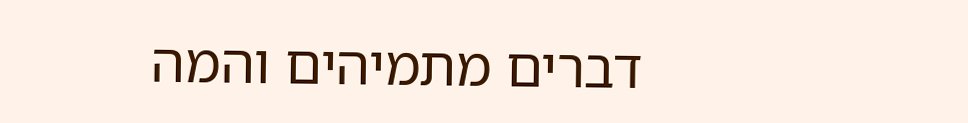דברים מתמיהים והמה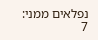נפלאים ממני:
7